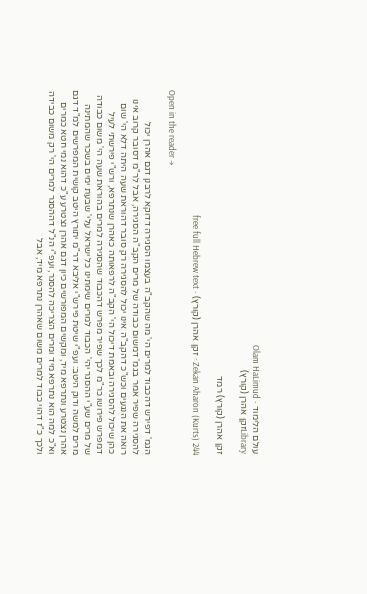עולם הלימוד · Olam HaLimud
Libraryזקן אהרן (קורץ)

זקן אהרן (קורץ) רמד

Zekan Aharon (Kurts) 244 · זקן אהרן (קורץ) · free full Hebrew text

Open in the reader →

הגמ' דפירש דהכבוד למרים הי' מה שהקב"ה בעצמו הסגירה דדוקא לרבנן דגם אהרן יכול להסגירה שפיר אמר בגמ' דמשום כבודה של מרים הקב"ה הסגירה, אבל לר"מ דסובר קרוב אינו רואה את הנגעים וכש"כ דהקב"ה אינו יכול להסגירה רק סובר דהוראת שעה היתה דלא הי' שום כהן שיכול להסגירה ובאמת דיכול הי' הקב"ה לרפאותה כאהרן שנתרפא, ורש"י פירשתי לעיל דמפרש פירושו כר"מ לכך שפיר מפרש דהכבוד שהסגירה למרים בהוראת שעה הי' משום כבודה של מרים שע"י ההסגר יהי' הכבוד למרים שימתינו כל ישראל עלי' שבעת ימים בשכר שהמתינה מרים למשה ודוק היטב: ועפ"י שיטת פירש"י אליבא דר"מ יתורץ היטב קושית המפרשים למ"ד דגם אהרן נצטרע ונתרפא מיד, ומקשים המפורשים כיון דגם אהרן נצטרע ע"כ דהוא נמי חטא כמרים וא"כ למה הוא נתרפא מיד ומרים הצריכה להסגר, ועפ"י הנ"ל דההסגר למרים הי' רק משום כבידה ולכך כ"ז דהוי כבוד למרים משום שאהרן נתרפא מיד, אבל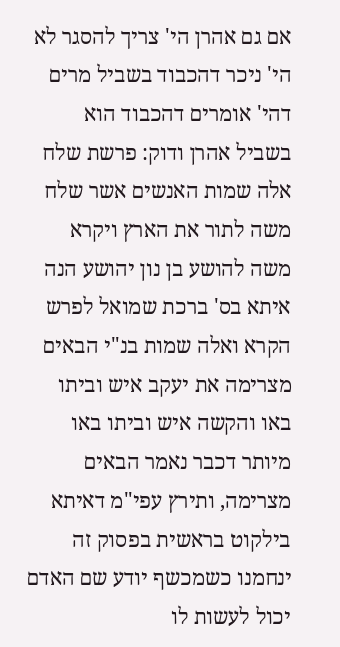אם גם אהרן הי' צריך להסגר לא הי' ניכר דהכבוד בשביל מרים דהי' אומרים דהכבוד הוא בשביל אהרן ודוק: פרשת שלח אלה שמות האנשים אשר שלח משה לתור את הארץ ויקרא משה להושע בן נון יהושע הנה איתא בס' ברכת שמואל לפרש הקרא ואלה שמות בנ"י הבאים מצרימה את יעקב איש וביתו באו והקשה איש וביתו באו מיותר דכבר נאמר הבאים מצרימה, ותירץ עפי"מ דאיתא בילקוט בראשית בפסוק זה ינחמנו כשמכשף יודע שם האדם יכול לעשות לו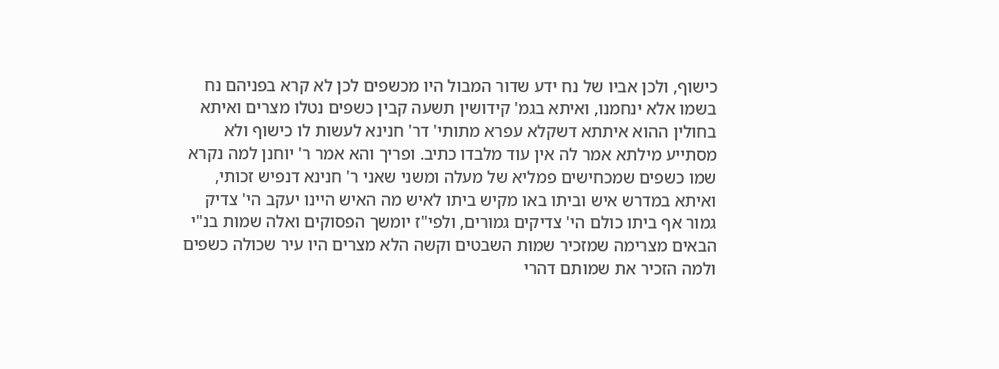כישוף, ולכן אביו של נח ידע שדור המבול היו מכשפים לכן לא קרא בפניהם נח בשמו אלא ינחמנו, ואיתא בגמ' קידושין תשעה קבין כשפים נטלו מצרים ואיתא בחולין ההוא איתתא דשקלא עפרא מתותי' דר' חנינא לעשות לו כישוף ולא מסתייע מילתא אמר לה אין עוד מלבדו כתיב. ופריך והא אמר ר' יוחנן למה נקרא שמו כשפים שמכחישים פמליא של מעלה ומשני שאני ר' חנינא דנפיש זכותי, ואיתא במדרש איש וביתו באו מקיש ביתו לאיש מה האיש היינו יעקב הי' צדיק גמור אף ביתו כולם הי' צדיקים גמורים, ולפי"ז יומשך הפסוקים ואלה שמות בנ"י הבאים מצרימה שמזכיר שמות השבטים וקשה הלא מצרים היו עיר שכולה כשפים ולמה הזכיר את שמותם דהרי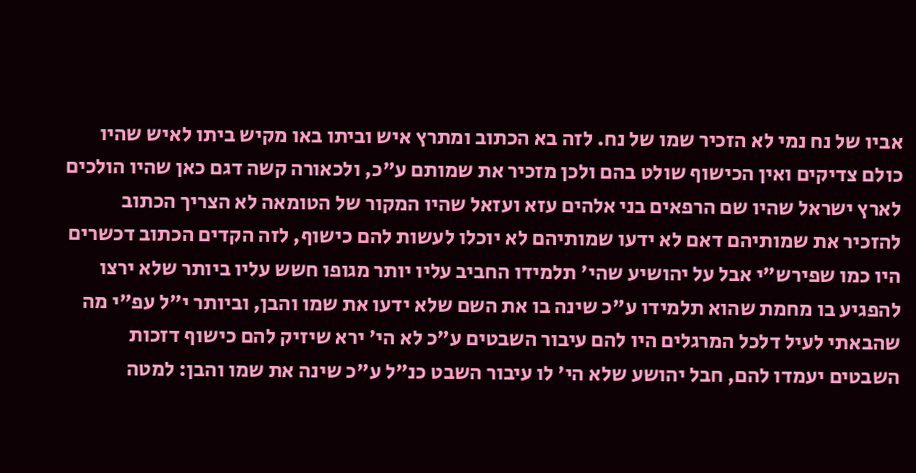אביו של נח נמי לא הזכיר שמו של נח. לזה בא הכתוב ומתרץ איש וביתו באו מקיש ביתו לאיש שהיו כולם צדיקים ואין הכישוף שולט בהם ולכן מזכיר את שמותם ע"כ, ולכאורה קשה דגם כאן שהיו הולכים לארץ ישראל שהיו שם הרפאים בני אלהים עזא ועזאל שהיו המקור של הטומאה לא הצריך הכתוב להזכיר את שמותיהם דאם לא ידעו שמותיהם לא יוכלו לעשות להם כישוף, לזה הקדים הכתוב דכשרים היו כמו שפירש"י אבל על יהושיע שהי' תלמידו החביב עליו יותר מגופו חשש עליו ביותר שלא ירצו להפגיע בו מחמת שהוא תלמידו ע"כ שינה בו את השם שלא ידעו את שמו והבן, וביותר י"ל עפ"י מה שהבאתי לעיל דלכל המרגלים היו להם עיבור השבטים ע"כ לא הי' ירא שיזיק להם כישוף דזכות השבטים יעמדו להם, חבל יהושע שלא הי' לו עיבור השבט כנ"ל ע"כ שינה את שמו והבן: למטה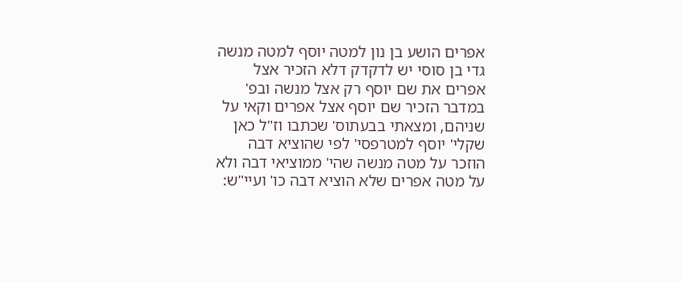אפרים הושע בן נון למטה יוסף למטה מנשה גדי בן סוסי יש לדקדק דלא הזכיר אצל אפרים את שם יוסף רק אצל מנשה ובפ' במדבר הזכיר שם יוסף אצל אפרים וקאי על שניהם, ומצאתי בבעתוס' שכתבו וז"ל כאן שקלי' יוסף למטרפסי' לפי שהוציא דבה הוזכר על מטה מנשה שהי' ממוציאי דבה ולא על מטה אפרים שלא הוציא דבה כו' ועיי"ש: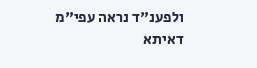ולפענ"ד נראה עפי"מ דאיתא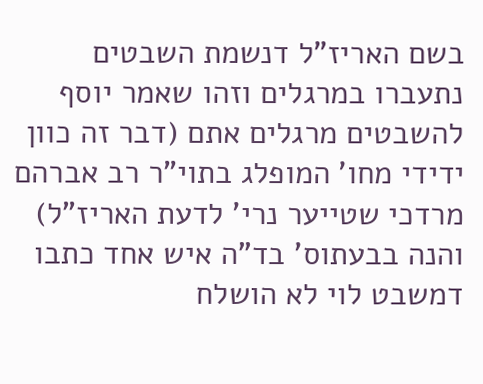בשם האריז"ל דנשמת השבטים נתעברו במרגלים וזהו שאמר יוסף להשבטים מרגלים אתם (דבר זה כוון ידידי מחו' המופלג בתוי"ר רב אברהם מרדכי שטייער נרי' לדעת האריז"ל) והנה בבעתוס' בד"ה איש אחד כתבו דמשבט לוי לא הושלח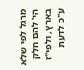מרגל לפי שלא הי' להם חלק בארץ, ולפי"ז ע"כ לדעת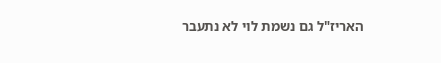האריז"ל גם נשמת לוי לא נתעבר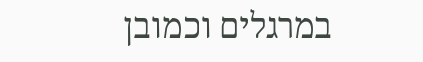במרגלים וכמובן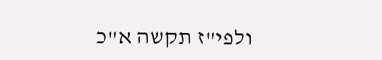ולפי"ז תקשה א"כ